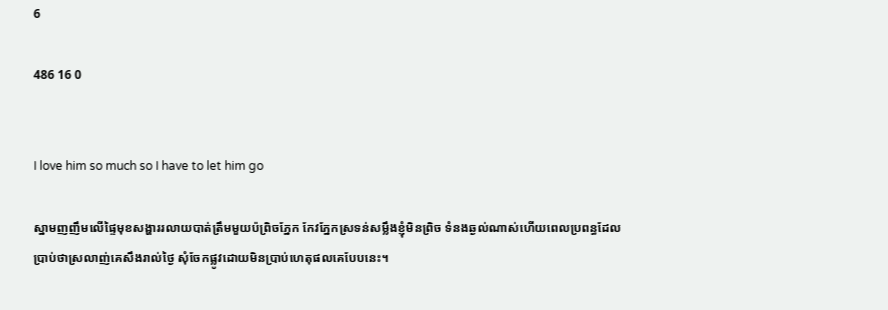6

486 16 0


I love him so much so I have to let him go

ស្នាមញញឹមលើផ្ទៃមុខសង្ហាររលាយបាត់ត្រឹមមួយប៉ព្រិចភ្នែក កែវភ្នែកស្រទន់សម្លឹងខ្ញុំមិនព្រិច ទំនងឆ្ងល់ណាស់ហើយពេលប្រពន្ធដែលប្រាប់ថាស្រលាញ់គេសឹងរាល់ថ្ងៃ សុំចែកផ្លូវដោយមិនប្រាប់ហេតុផលគេបែបនេះ។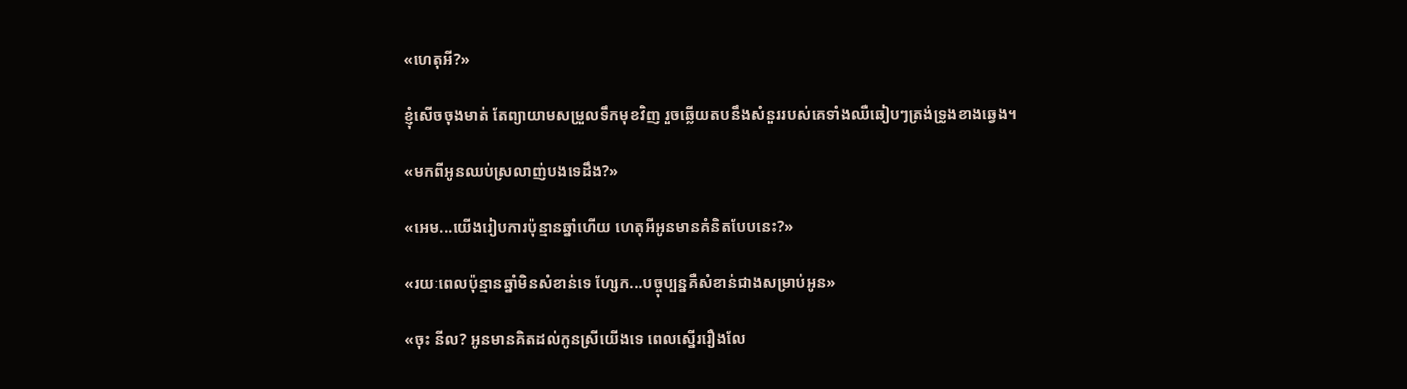«ហេតុអី?»

ខ្ញុំសើចចុងមាត់ តែព្យាយាមសម្រួលទឹកមុខវិញ រួចឆ្លើយតបនឹងសំនួររបស់គេទាំងឈឺឆៀបៗត្រង់ទ្រូងខាងឆ្វេង។

«មកពីអូនឈប់ស្រលាញ់បងទេដឹង?»

«អេម...យើងរៀបការប៉ុន្មានឆ្នាំហើយ ហេតុអីអូនមានគំនិតបែបនេះ?»

«រយៈពេលប៉ុន្មានឆ្នាំមិនសំខាន់ទេ ហ្សែក...បច្ចុប្បន្នគឺសំខាន់ជាងសម្រាប់អូន»

«ចុះ នីល? អូនមានគិតដល់កូនស្រីយើងទេ ពេលស្នើររឿងលែ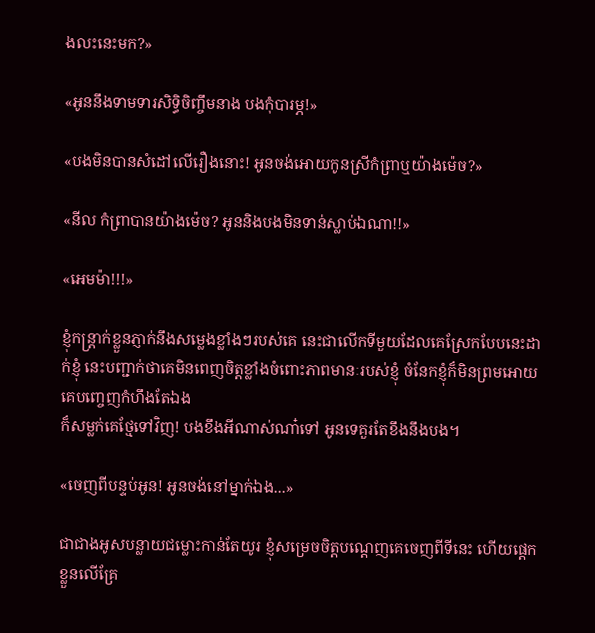ងលះនេះមក?»

«អូននឹងទាមទារសិទ្ធិចិញ្ចឹមនាង បងកុំបារម្ភ!»

«បងមិនបានសំដៅលើរឿងនោះ! អូនចង់អោយកូនស្រីកំព្រាឬយ៉ាងម៉េច?»

«នីល កំព្រាបានយ៉ាងម៉េច? អូននិងបងមិនទាន់ស្លាប់ឯណា!!»

«អេមម៉ា!!!»

ខ្ញុំកន្ត្រាក់ខ្លួនភ្ញាក់នឹងសម្លេងខ្លាំងៗរបស់គេ នេះជាលើកទីមួយដែលគេស្រែកបែបនេះដាក់ខ្ញុំ នេះបញ្ជាក់ថាគេមិនពេញចិត្តខ្លាំងចំពោះភាពមានៈរបស់ខ្ញុំ ចំនែកខ្ញុំក៏មិនព្រមអោយគេបញ្ចេញកំហឹងតែឯង
ក៏សម្លក់គេថ្មែទៅវិញ! បងខឹងអីណាស់ណា៎ទៅ អូនទេគួរតែខឹងនឹងបង។

«ចេញពីបន្ទប់អូន! អូនចង់នៅម្នាក់ឯង...»

ជាជាងអូសបន្លាយជម្លោះកាន់តែយូរ ខ្ញុំសម្រេចចិត្តបណ្តេញគេចេញពីទីនេះ ហើយផ្តេកខ្លួនលើគ្រែ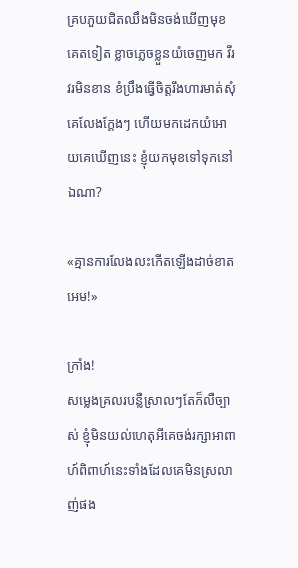គ្របភួយជិតឈឹងមិនចង់ឃើញមុខគេតទៀត ខ្លាចភ្លេចខ្លួនយំចេញមក វីរវរមិនខាន ខំប្រឹងធ្វើចិត្តរឹងហារមាត់សុំគេលែងក្តែងៗ ហើយមកដេកយំអោយគេឃើញនេះ ខ្ញុំយកមុខទៅទុកនៅឯណា?

«គ្មានការលែងលះកើតឡើងដាច់ខាត អេម!»

ក្រាំង!
សម្លេងគ្រលរបន្លឺស្រាលៗតែក៏លឺច្បាស់ ខ្ញុំមិនយល់ហេតុអីគេចង់រក្សាអាពាហ៍ពិពាហ៍នេះទាំងដែលគេមិនស្រលាញ់ផង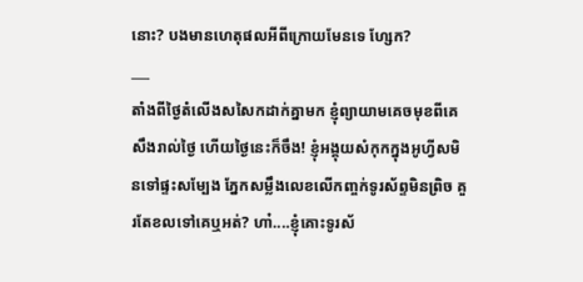នោះ? បងមានហេតុផលអីពីក្រោយមែនទេ ហ្សែក?
___
តាំងពីថ្ងៃតំលើងសសៃកដាក់គ្នាមក ខ្ញុំព្យាយាមគេចមុខពីគេសឹងរាល់ថ្ងៃ ហើយថ្ងៃនេះក៏ចឹង! ខ្ញុំអង្គុយសំកុកក្នុងអូហ្វីសមិនទៅផ្ទះសម្បែង ភ្នែកសម្លឹងលេខលើកញ្ចក់ទូរស័ព្ទមិនព្រិច គួរតែខលទៅគេឬអត់? ហា៎....ខ្ញុំគោះទូរស័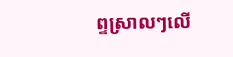ព្ទស្រាលៗលើ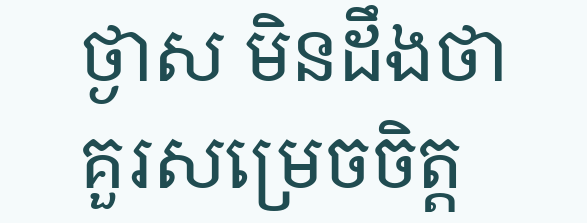ថ្ងាស មិនដឹងថាគួរសម្រេចចិត្ត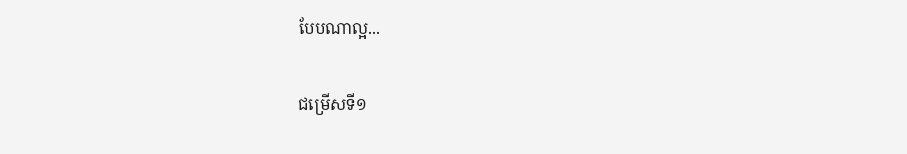បែបណាល្អ...

ជម្រើសទី១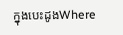ក្នុងបេះដូងWhere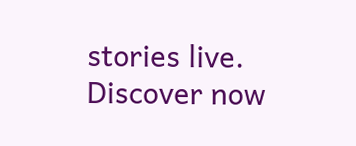stories live. Discover now